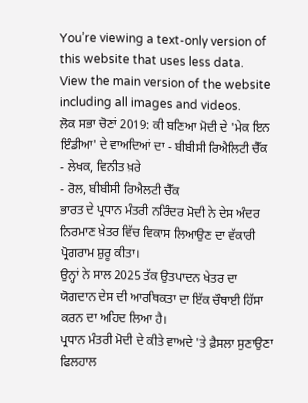You’re viewing a text-only version of this website that uses less data. View the main version of the website including all images and videos.
ਲੋਕ ਸਭਾ ਚੋਣਾਂ 2019: ਕੀ ਬਣਿਆ ਮੋਦੀ ਦੇ 'ਮੇਕ ਇਨ ਇੰਡੀਆ' ਦੇ ਵਾਅਦਿਆਂ ਦਾ - ਬੀਬੀਸੀ ਰਿਐਲਿਟੀ ਚੈੱਕ
- ਲੇਖਕ, ਵਿਨੀਤ ਖ਼ਰੇ
- ਰੋਲ, ਬੀਬੀਸੀ ਰਿਐਲਟੀ ਚੈੱਕ
ਭਾਰਤ ਦੇ ਪ੍ਰਧਾਨ ਮੰਤਰੀ ਨਰਿੰਦਰ ਮੋਦੀ ਨੇ ਦੇਸ ਅੰਦਰ ਨਿਰਮਾਣ ਖ਼ੇਤਰ ਵਿੱਚ ਵਿਕਾਸ ਲਿਆਉਣ ਦਾ ਵੱਕਾਰੀ ਪ੍ਰੋਗਰਾਮ ਸ਼ੁਰੂ ਕੀਤਾ।
ਉਨ੍ਹਾਂ ਨੇ ਸਾਲ 2025 ਤੱਕ ਉਤਪਾਦਨ ਖੇਤਰ ਦਾ ਯੋਗਦਾਨ ਦੇਸ ਦੀ ਆਰਥਿਕਤਾ ਦਾ ਇੱਕ ਚੌਥਾਈ ਹਿੱਸਾ ਕਰਨ ਦਾ ਅਹਿਦ ਲਿਆ ਹੈ।
ਪ੍ਰਧਾਨ ਮੰਤਰੀ ਮੋਦੀ ਦੇ ਕੀਤੇ ਵਾਅਦੇ 'ਤੇ ਫ਼ੈਸਲਾ ਸੁਣਾਉਣਾ ਫਿਲਹਾਲ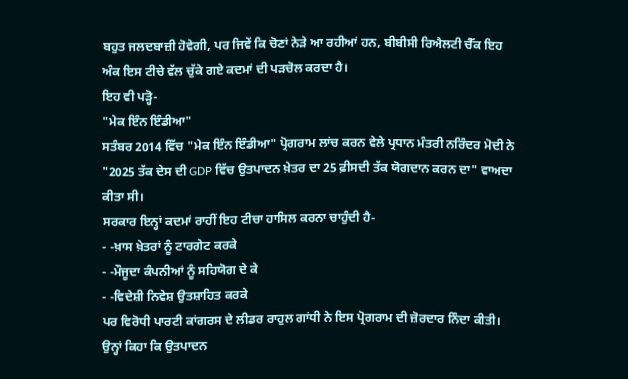ਬਹੁਤ ਜਲਦਬਾਜ਼ੀ ਹੋਵੇਗੀ, ਪਰ ਜਿਵੇਂ ਕਿ ਚੋਣਾਂ ਨੇੜੇ ਆ ਰਹੀਆਂ ਹਨ, ਬੀਬੀਸੀ ਰਿਐਲਟੀ ਚੈੱਕ ਇਹ ਅੰਕ ਇਸ ਟੀਚੇ ਵੱਲ ਚੁੱਕੇ ਗਏ ਕਦਮਾਂ ਦੀ ਪੜਚੋਲ ਕਰਦਾ ਹੈ।
ਇਹ ਵੀ ਪੜ੍ਹੋ-
"ਮੇਕ ਇੰਨ ਇੰਡੀਆ"
ਸਤੰਬਰ 2014 ਵਿੱਚ "ਮੇਕ ਇੰਨ ਇੰਡੀਆ" ਪ੍ਰੋਗਰਾਮ ਲਾਂਚ ਕਰਨ ਵੇਲੇ ਪ੍ਰਧਾਨ ਮੰਤਰੀ ਨਰਿੰਦਰ ਮੋਦੀ ਨੇ "2025 ਤੱਕ ਦੇਸ ਦੀ GDP ਵਿੱਚ ਉਤਪਾਦਨ ਖ਼ੇਤਰ ਦਾ 25 ਫ਼ੀਸਦੀ ਤੱਕ ਯੋਗਦਾਨ ਕਰਨ ਦਾ" ਵਾਅਦਾ ਕੀਤਾ ਸੀ।
ਸਰਕਾਰ ਇਨ੍ਹਾਂ ਕਦਮਾਂ ਰਾਹੀਂ ਇਹ ਟੀਚਾ ਹਾਸਿਲ ਕਰਨਾ ਚਾਹੁੰਦੀ ਹੈ-
- -ਖ਼ਾਸ ਖ਼ੇਤਰਾਂ ਨੂੰ ਟਾਰਗੇਟ ਕਰਕੇ
- -ਮੌਜੂਦਾ ਕੰਪਨੀਆਂ ਨੂੰ ਸਹਿਯੋਗ ਦੇ ਕੇ
- -ਵਿਦੇਸ਼ੀ ਨਿਵੇਸ਼ ਉਤਸ਼ਾਹਿਤ ਕਰਕੇ
ਪਰ ਵਿਰੋਧੀ ਪਾਰਟੀ ਕਾਂਗਰਸ ਦੇ ਲੀਡਰ ਰਾਹੁਲ ਗਾਂਧੀ ਨੇ ਇਸ ਪ੍ਰੋਗਰਾਮ ਦੀ ਜ਼ੋਰਦਾਰ ਨਿੰਦਾ ਕੀਤੀ। ਉਨ੍ਹਾਂ ਕਿਹਾ ਕਿ ਉਤਪਾਦਨ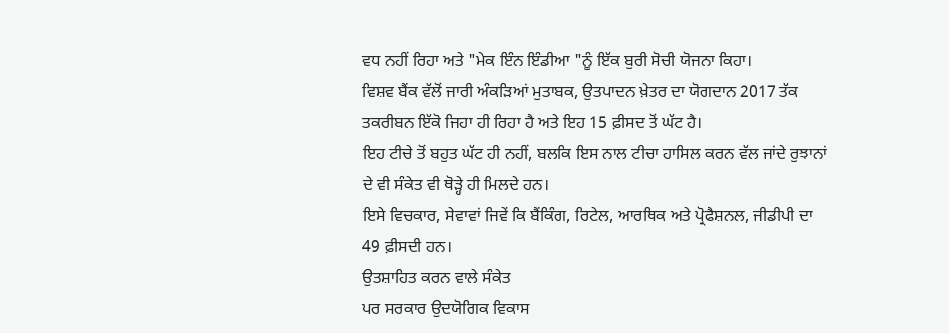ਵਧ ਨਹੀਂ ਰਿਹਾ ਅਤੇ "ਮੇਕ ਇੰਨ ਇੰਡੀਆ "ਨੂੰ ਇੱਕ ਬੁਰੀ ਸੋਚੀ ਯੋਜਨਾ ਕਿਹਾ।
ਵਿਸ਼ਵ ਬੈਂਕ ਵੱਲੋਂ ਜਾਰੀ ਅੰਕੜਿਆਂ ਮੁਤਾਬਕ, ਉਤਪਾਦਨ ਖ਼ੇਤਰ ਦਾ ਯੋਗਦਾਨ 2017 ਤੱਕ ਤਕਰੀਬਨ ਇੱਕੋ ਜਿਹਾ ਹੀ ਰਿਹਾ ਹੈ ਅਤੇ ਇਹ 15 ਫ਼ੀਸਦ ਤੋਂ ਘੱਟ ਹੈ।
ਇਹ ਟੀਚੇ ਤੋਂ ਬਹੁਤ ਘੱਟ ਹੀ ਨਹੀਂ, ਬਲਕਿ ਇਸ ਨਾਲ ਟੀਚਾ ਹਾਸਿਲ ਕਰਨ ਵੱਲ ਜਾਂਦੇ ਰੁਝਾਨਾਂ ਦੇ ਵੀ ਸੰਕੇਤ ਵੀ ਥੋੜ੍ਹੇ ਹੀ ਮਿਲਦੇ ਹਨ।
ਇਸੇ ਵਿਚਕਾਰ, ਸੇਵਾਵਾਂ ਜਿਵੇਂ ਕਿ ਬੈਂਕਿੰਗ, ਰਿਟੇਲ, ਆਰਥਿਕ ਅਤੇ ਪ੍ਰੋਫੈਸ਼ਨਲ, ਜੀਡੀਪੀ ਦਾ 49 ਫ਼ੀਸਦੀ ਹਨ।
ਉਤਸ਼ਾਹਿਤ ਕਰਨ ਵਾਲੇ ਸੰਕੇਤ
ਪਰ ਸਰਕਾਰ ਉਦਯੋਗਿਕ ਵਿਕਾਸ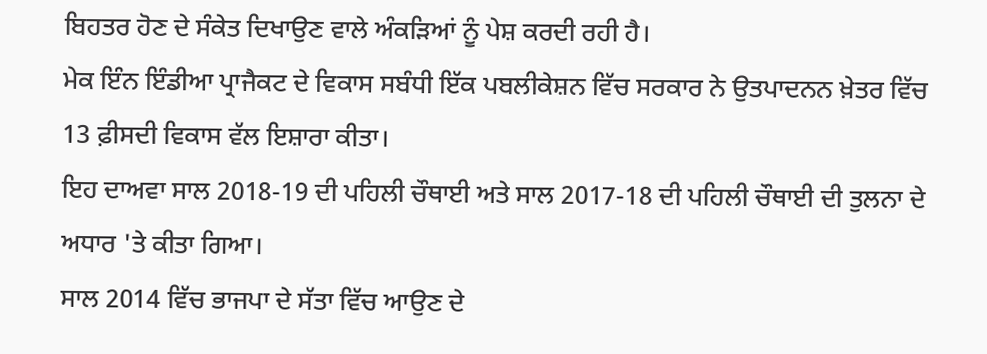ਬਿਹਤਰ ਹੋਣ ਦੇ ਸੰਕੇਤ ਦਿਖਾਉਣ ਵਾਲੇ ਅੰਕੜਿਆਂ ਨੂੰ ਪੇਸ਼ ਕਰਦੀ ਰਹੀ ਹੈ।
ਮੇਕ ਇੰਨ ਇੰਡੀਆ ਪ੍ਰਾਜੈਕਟ ਦੇ ਵਿਕਾਸ ਸਬੰਧੀ ਇੱਕ ਪਬਲੀਕੇਸ਼ਨ ਵਿੱਚ ਸਰਕਾਰ ਨੇ ਉਤਪਾਦਨਨ ਖ਼ੇਤਰ ਵਿੱਚ 13 ਫ਼ੀਸਦੀ ਵਿਕਾਸ ਵੱਲ ਇਸ਼ਾਰਾ ਕੀਤਾ।
ਇਹ ਦਾਅਵਾ ਸਾਲ 2018-19 ਦੀ ਪਹਿਲੀ ਚੌਥਾਈ ਅਤੇ ਸਾਲ 2017-18 ਦੀ ਪਹਿਲੀ ਚੌਥਾਈ ਦੀ ਤੁਲਨਾ ਦੇ ਅਧਾਰ 'ਤੇ ਕੀਤਾ ਗਿਆ।
ਸਾਲ 2014 ਵਿੱਚ ਭਾਜਪਾ ਦੇ ਸੱਤਾ ਵਿੱਚ ਆਉਣ ਦੇ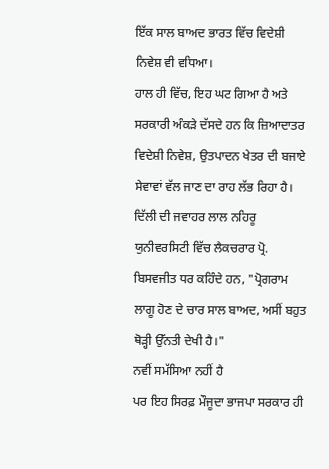ਇੱਕ ਸਾਲ ਬਾਅਦ ਭਾਰਤ ਵਿੱਚ ਵਿਦੇਸ਼ੀ ਨਿਵੇਸ਼ ਵੀ ਵਧਿਆ।
ਹਾਲ ਹੀ ਵਿੱਚ, ਇਹ ਘਟ ਗਿਆ ਹੈ ਅਤੇ ਸਰਕਾਰੀ ਅੰਕੜੇ ਦੱਸਦੇ ਹਨ ਕਿ ਜ਼ਿਆਦਾਤਰ ਵਿਦੇਸ਼ੀ ਨਿਵੇਸ਼, ਉਤਪਾਦਨ ਖੇਤਰ ਦੀ ਬਜਾਏ ਸੇਵਾਵਾਂ ਵੱਲ ਜਾਣ ਦਾ ਰਾਹ ਲੱਭ ਰਿਹਾ ਹੈ।
ਦਿੱਲੀ ਦੀ ਜਵਾਹਰ ਲਾਲ ਨਹਿਰੂ ਯੁਨੀਵਰਸਿਟੀ ਵਿੱਚ ਲੈਕਚਰਾਰ ਪ੍ਰੋ. ਬਿਸਵਜੀਤ ਧਰ ਕਹਿੰਦੇ ਹਨ, "ਪ੍ਰੋਗਰਾਮ ਲਾਗੂ ਹੋਣ ਦੇ ਚਾਰ ਸਾਲ ਬਾਅਦ, ਅਸੀਂ ਬਹੁਤ ਥੋੜ੍ਹੀ ਉੱਨਤੀ ਦੇਖੀ ਹੈ।"
ਨਵੀਂ ਸਮੱਸਿਆ ਨਹੀਂ ਹੈ
ਪਰ ਇਹ ਸਿਰਫ਼ ਮੌਜੂਦਾ ਭਾਜਪਾ ਸਰਕਾਰ ਹੀ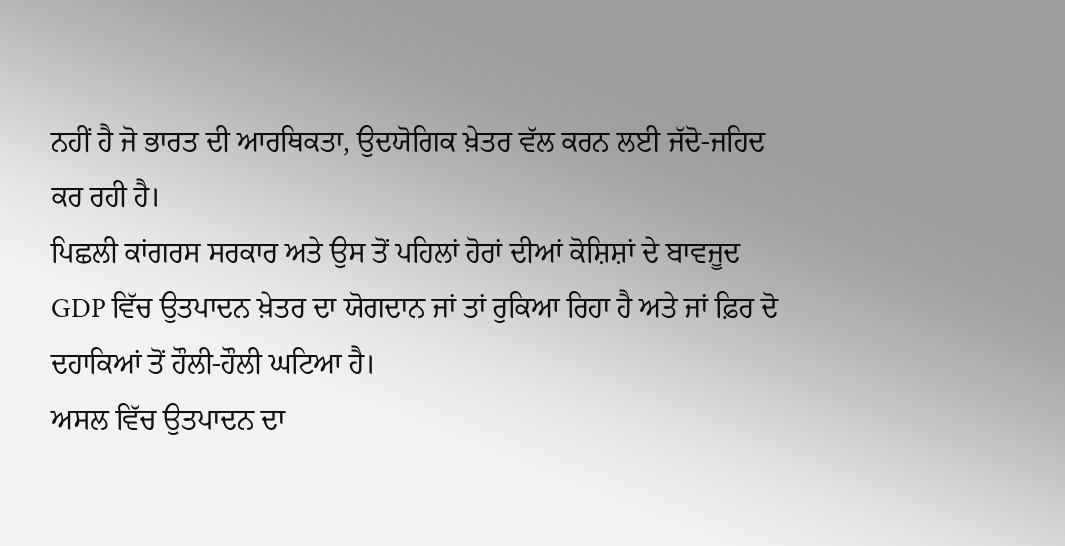ਨਹੀਂ ਹੈ ਜੋ ਭਾਰਤ ਦੀ ਆਰਥਿਕਤਾ, ਉਦਯੋਗਿਕ ਖ਼ੇਤਰ ਵੱਲ ਕਰਨ ਲਈ ਜੱਦੋ-ਜਹਿਦ ਕਰ ਰਹੀ ਹੈ।
ਪਿਛਲੀ ਕਾਂਗਰਸ ਸਰਕਾਰ ਅਤੇ ਉਸ ਤੋਂ ਪਹਿਲਾਂ ਹੋਰਾਂ ਦੀਆਂ ਕੋਸ਼ਿਸ਼ਾਂ ਦੇ ਬਾਵਜੂਦ GDP ਵਿੱਚ ਉਤਪਾਦਨ ਖ਼ੇਤਰ ਦਾ ਯੋਗਦਾਨ ਜਾਂ ਤਾਂ ਰੁਕਿਆ ਰਿਹਾ ਹੈ ਅਤੇ ਜਾਂ ਫ਼ਿਰ ਦੋ ਦਹਾਕਿਆਂ ਤੋਂ ਹੌਲੀ-ਹੌਲੀ ਘਟਿਆ ਹੈ।
ਅਸਲ ਵਿੱਚ ਉਤਪਾਦਨ ਦਾ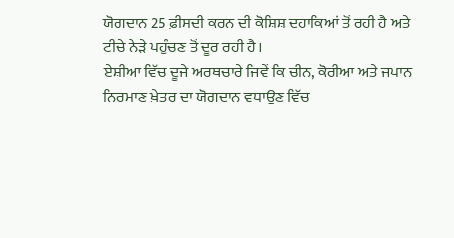ਯੋਗਦਾਨ 25 ਫ਼ੀਸਦੀ ਕਰਨ ਦੀ ਕੋਸ਼ਿਸ਼ ਦਹਾਕਿਆਂ ਤੋਂ ਰਹੀ ਹੈ ਅਤੇ ਟੀਚੇ ਨੇੜੇ ਪਹੁੰਚਣ ਤੋਂ ਦੂਰ ਰਹੀ ਹੈ।
ਏਸ਼ੀਆ ਵਿੱਚ ਦੂਜੇ ਅਰਥਚਾਰੇ ਜਿਵੇਂ ਕਿ ਚੀਨ, ਕੋਰੀਆ ਅਤੇ ਜਪਾਨ ਨਿਰਮਾਣ ਖ਼ੇਤਰ ਦਾ ਯੋਗਦਾਨ ਵਧਾਉਣ ਵਿੱਚ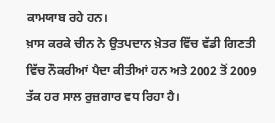ਕਾਮਯਾਬ ਰਹੇ ਹਨ।
ਖ਼ਾਸ ਕਰਕੇ ਚੀਨ ਨੇ ਉਤਪਦਾਨ ਖ਼ੇਤਰ ਵਿੱਚ ਵੱਡੀ ਗਿਣਤੀ ਵਿੱਚ ਨੌਕਰੀਆਂ ਪੈਦਾ ਕੀਤੀਆਂ ਹਨ ਅਤੇ 2002 ਤੋਂ 2009 ਤੱਕ ਹਰ ਸਾਲ ਰੁਜ਼ਗਾਰ ਵਧ ਰਿਹਾ ਹੈ।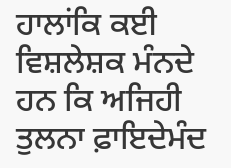ਹਾਲਾਂਕਿ ਕਈ ਵਿਸ਼ਲੇਸ਼ਕ ਮੰਨਦੇ ਹਨ ਕਿ ਅਜਿਹੀ ਤੁਲਨਾ ਫ਼ਾਇਦੇਮੰਦ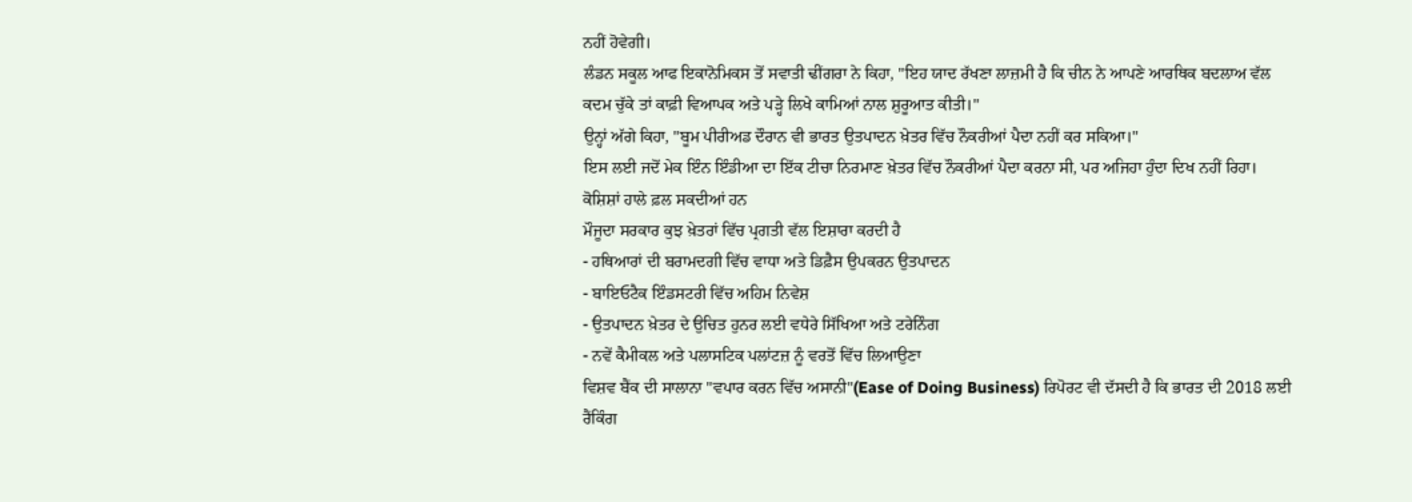ਨਹੀਂ ਹੋਵੇਗੀ।
ਲੰਡਨ ਸਕੂਲ ਆਫ ਇਕਾਨੋਮਿਕਸ ਤੋਂ ਸਵਾਤੀ ਢੀਂਗਰਾ ਨੇ ਕਿਹਾ, "ਇਹ ਯਾਦ ਰੱਖਣਾ ਲਾਜ਼ਮੀ ਹੈ ਕਿ ਚੀਨ ਨੇ ਆਪਣੇ ਆਰਥਿਕ ਬਦਲਾਅ ਵੱਲ ਕਦਮ ਚੁੱਕੇ ਤਾਂ ਕਾਫ਼ੀ ਵਿਆਪਕ ਅਤੇ ਪੜ੍ਹੇ ਲਿਖੇ ਕਾਮਿਆਂ ਨਾਲ ਸ਼ੁਰੂਆਤ ਕੀਤੀ।"
ਉਨ੍ਹਾਂ ਅੱਗੇ ਕਿਹਾ, "ਬੂਮ ਪੀਰੀਅਡ ਦੌਰਾਨ ਵੀ ਭਾਰਤ ਉਤਪਾਦਨ ਖ਼ੇਤਰ ਵਿੱਚ ਨੌਕਰੀਆਂ ਪੈਦਾ ਨਹੀਂ ਕਰ ਸਕਿਆ।"
ਇਸ ਲਈ ਜਦੋਂ ਮੇਕ ਇੰਨ ਇੰਡੀਆ ਦਾ ਇੱਕ ਟੀਚਾ ਨਿਰਮਾਣ ਖ਼ੇਤਰ ਵਿੱਚ ਨੌਕਰੀਆਂ ਪੈਦਾ ਕਰਨਾ ਸੀ, ਪਰ ਅਜਿਹਾ ਹੁੰਦਾ ਦਿਖ ਨਹੀਂ ਰਿਹਾ।
ਕੋਸ਼ਿਸ਼ਾਂ ਹਾਲੇ ਫ਼ਲ ਸਕਦੀਆਂ ਹਨ
ਮੌਜੂਦਾ ਸਰਕਾਰ ਕੁਝ ਖ਼ੇਤਰਾਂ ਵਿੱਚ ਪ੍ਰਗਤੀ ਵੱਲ ਇਸ਼ਾਰਾ ਕਰਦੀ ਹੈ
- ਹਥਿਆਰਾਂ ਦੀ ਬਰਾਮਦਗੀ ਵਿੱਚ ਵਾਧਾ ਅਤੇ ਡਿਫ਼ੈਸ ਉਪਕਰਨ ਉਤਪਾਦਨ
- ਬਾਇਓਟੈਕ ਇੰਡਸਟਰੀ ਵਿੱਚ ਅਹਿਮ ਨਿਵੇਸ਼
- ਉਤਪਾਦਨ ਖ਼ੇਤਰ ਦੇ ਉਚਿਤ ਹੁਨਰ ਲਈ ਵਧੇਰੇ ਸਿੱਖਿਆ ਅਤੇ ਟਰੇਨਿੰਗ
- ਨਵੇਂ ਕੈਮੀਕਲ ਅਤੇ ਪਲਾਸਟਿਕ ਪਲਾਂਟਜ਼ ਨੂੰ ਵਰਤੋਂ ਵਿੱਚ ਲਿਆਉਣਾ
ਵਿਸ਼ਵ ਬੈਂਕ ਦੀ ਸਾਲਾਨਾ "ਵਪਾਰ ਕਰਨ ਵਿੱਚ ਅਸਾਨੀ"(Ease of Doing Business) ਰਿਪੋਰਟ ਵੀ ਦੱਸਦੀ ਹੈ ਕਿ ਭਾਰਤ ਦੀ 2018 ਲਈ ਰੈਂਕਿੰਗ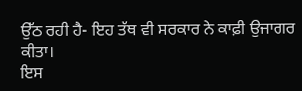ਉੱਠ ਰਹੀ ਹੈ- ਇਹ ਤੱਥ ਵੀ ਸਰਕਾਰ ਨੇ ਕਾਫ਼ੀ ਉਜਾਗਰ ਕੀਤਾ।
ਇਸ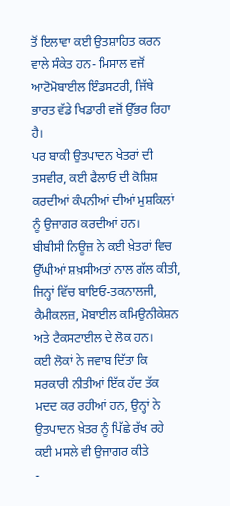ਤੋਂ ਇਲਾਵਾ ਕਈ ਉਤਸ਼ਾਹਿਤ ਕਰਨ ਵਾਲੇ ਸੰਕੇਤ ਹਨ- ਮਿਸਾਲ ਵਜੋਂ ਆਟੋਮੋਬਾਈਲ ਇੰਡਸਟਰੀ, ਜਿੱਥੇ ਭਾਰਤ ਵੱਡੇ ਖਿਡਾਰੀ ਵਜੋਂ ਉੱਭਰ ਰਿਹਾ ਹੈ।
ਪਰ ਬਾਕੀ ਉਤਪਾਦਨ ਖੇਤਰਾਂ ਦੀ ਤਸਵੀਰ, ਕਈ ਫੈਲਾਓ ਦੀ ਕੋਸ਼ਿਸ਼ ਕਰਦੀਆਂ ਕੰਪਨੀਆਂ ਦੀਆਂ ਮੁਸ਼ਕਿਲਾਂ ਨੂੰ ਉਜਾਗਰ ਕਰਦੀਆਂ ਹਨ।
ਬੀਬੀਸੀ ਨਿਊਜ਼ ਨੇ ਕਈ ਖ਼ੇਤਰਾਂ ਵਿਚ ਉੱਘੀਆਂ ਸ਼ਖ਼ਸੀਅਤਾਂ ਨਾਲ ਗੱਲ ਕੀਤੀ, ਜਿਨ੍ਹਾਂ ਵਿੱਚ ਬਾਇਓ-ਤਕਨਾਲਜੀ, ਕੈਮੀਕਲਜ਼, ਮੋਬਾਈਲ ਕਮਿਉਨੀਕੇਸ਼ਨ ਅਤੇ ਟੈਕਸਟਾਈਲ ਦੇ ਲੋਕ ਹਨ।
ਕਈ ਲੋਕਾਂ ਨੇ ਜਵਾਬ ਦਿੱਤਾ ਕਿ ਸਰਕਾਰੀ ਨੀਤੀਆਂ ਇੱਕ ਹੱਦ ਤੱਕ ਮਦਦ ਕਰ ਰਹੀਆਂ ਹਨ, ਉਨ੍ਹਾਂ ਨੇ ਉਤਪਾਦਨ ਖ਼ੇਤਰ ਨੂੰ ਪਿੱਛੇ ਰੱਖ ਰਹੇ ਕਈ ਮਸਲੇ ਵੀ ਉਜਾਗਰ ਕੀਤੇ
-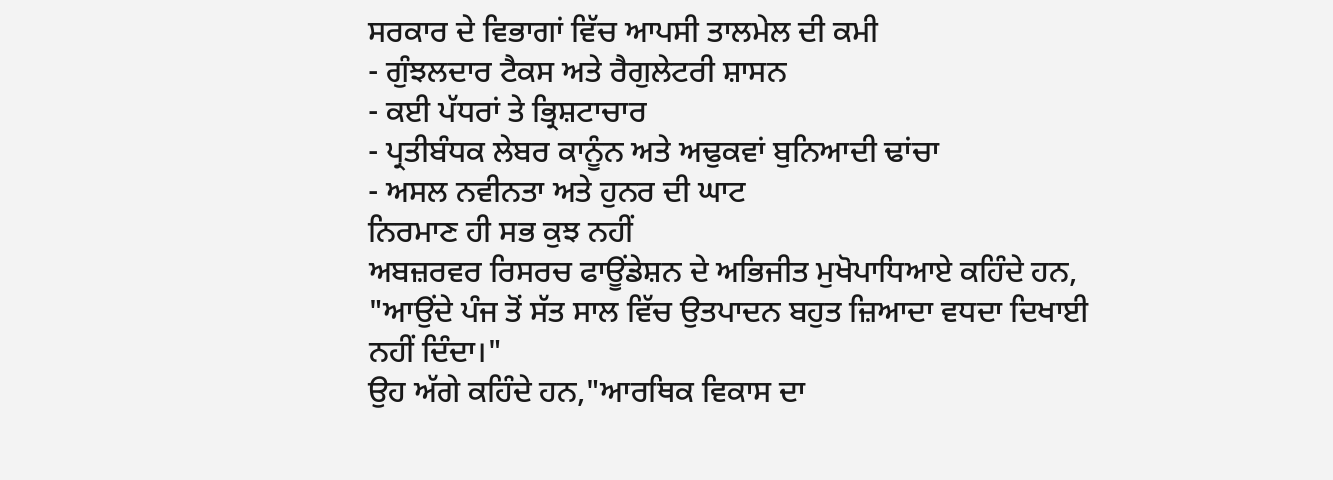ਸਰਕਾਰ ਦੇ ਵਿਭਾਗਾਂ ਵਿੱਚ ਆਪਸੀ ਤਾਲਮੇਲ ਦੀ ਕਮੀ
- ਗੁੰਝਲਦਾਰ ਟੈਕਸ ਅਤੇ ਰੈਗੁਲੇਟਰੀ ਸ਼ਾਸਨ
- ਕਈ ਪੱਧਰਾਂ ਤੇ ਭ੍ਰਿਸ਼ਟਾਚਾਰ
- ਪ੍ਰਤੀਬੰਧਕ ਲੇਬਰ ਕਾਨੂੰਨ ਅਤੇ ਅਢੁਕਵਾਂ ਬੁਨਿਆਦੀ ਢਾਂਚਾ
- ਅਸਲ ਨਵੀਨਤਾ ਅਤੇ ਹੁਨਰ ਦੀ ਘਾਟ
ਨਿਰਮਾਣ ਹੀ ਸਭ ਕੁਝ ਨਹੀਂ
ਅਬਜ਼ਰਵਰ ਰਿਸਰਚ ਫਾਊਂਡੇਸ਼ਨ ਦੇ ਅਭਿਜੀਤ ਮੁਖੋਪਾਧਿਆਏ ਕਹਿੰਦੇ ਹਨ, "ਆਉਂਦੇ ਪੰਜ ਤੋਂ ਸੱਤ ਸਾਲ ਵਿੱਚ ਉਤਪਾਦਨ ਬਹੁਤ ਜ਼ਿਆਦਾ ਵਧਦਾ ਦਿਖਾਈ ਨਹੀਂ ਦਿੰਦਾ।"
ਉਹ ਅੱਗੇ ਕਹਿੰਦੇ ਹਨ,"ਆਰਥਿਕ ਵਿਕਾਸ ਦਾ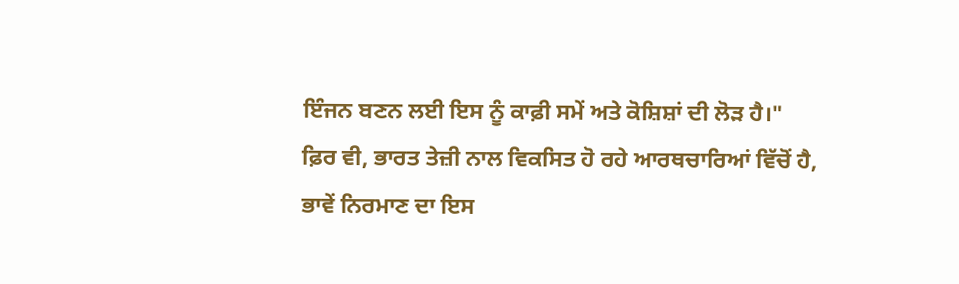ਇੰਜਨ ਬਣਨ ਲਈ ਇਸ ਨੂੰ ਕਾਫ਼ੀ ਸਮੇਂ ਅਤੇ ਕੋਸ਼ਿਸ਼ਾਂ ਦੀ ਲੋੜ ਹੈ।"
ਫ਼ਿਰ ਵੀ, ਭਾਰਤ ਤੇਜ਼ੀ ਨਾਲ ਵਿਕਸਿਤ ਹੋ ਰਹੇ ਆਰਥਚਾਰਿਆਂ ਵਿੱਚੋਂ ਹੈ, ਭਾਵੇਂ ਨਿਰਮਾਣ ਦਾ ਇਸ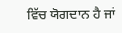ਵਿੱਚ ਯੋਗਦਾਨ ਹੈ ਜਾਂ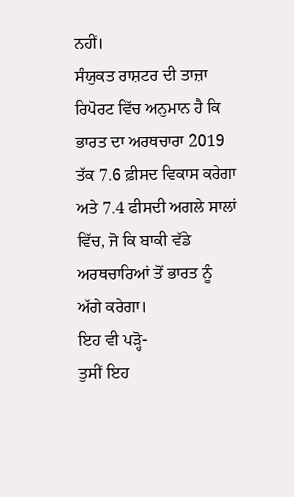ਨਹੀਂ।
ਸੰਯੁਕਤ ਰਾਸ਼ਟਰ ਦੀ ਤਾਜ਼ਾ ਰਿਪੋਰਟ ਵਿੱਚ ਅਨੁਮਾਨ ਹੈ ਕਿ ਭਾਰਤ ਦਾ ਅਰਥਚਾਰਾ 2019 ਤੱਕ 7.6 ਫ਼ੀਸਦ ਵਿਕਾਸ ਕਰੇਗਾ ਅਤੇ 7.4 ਫੀਸਦੀ ਅਗਲੇ ਸਾਲਾਂ ਵਿੱਚ, ਜੋ ਕਿ ਬਾਕੀ ਵੱਡੇ ਅਰਥਚਾਰਿਆਂ ਤੋਂ ਭਾਰਤ ਨੂੰ ਅੱਗੇ ਕਰੇਗਾ।
ਇਹ ਵੀ ਪੜ੍ਹੋ-
ਤੁਸੀਂ ਇਹ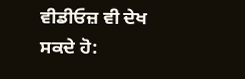ਵੀਡੀਓਜ਼ ਵੀ ਦੇਖ ਸਕਦੇ ਹੋ: